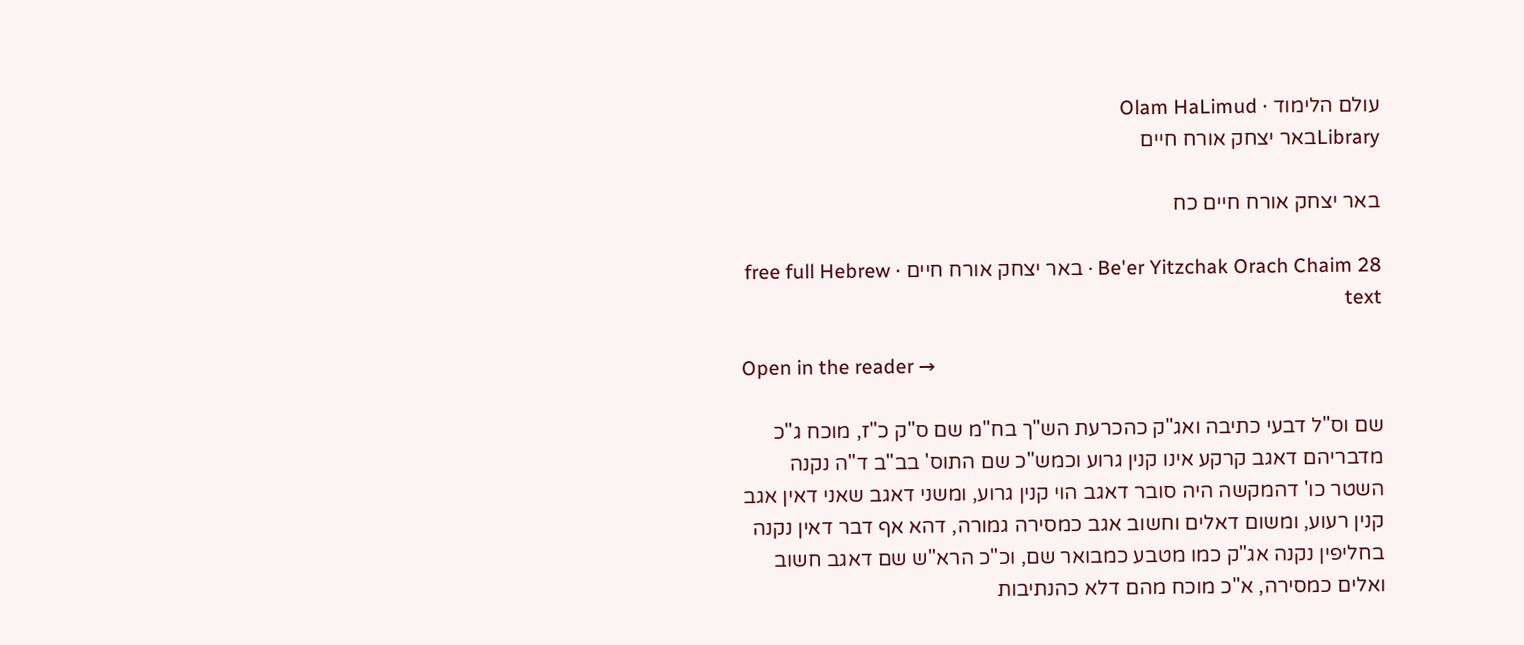עולם הלימוד · Olam HaLimud
Libraryבאר יצחק אורח חיים

באר יצחק אורח חיים כח

Be'er Yitzchak Orach Chaim 28 · באר יצחק אורח חיים · free full Hebrew text

Open in the reader →

שם וס"ל דבעי כתיבה ואג"ק כהכרעת הש"ך בח"מ שם ס"ק כ"ז, מוכח ג"כ מדבריהם דאגב קרקע אינו קנין גרוע וכמש"כ שם התוס' בב"ב ד"ה נקנה השטר כו' דהמקשה היה סובר דאגב הוי קנין גרוע, ומשני דאגב שאני דאין אגב קנין רעוע, ומשום דאלים וחשוב אגב כמסירה גמורה, דהא אף דבר דאין נקנה בחליפין נקנה אג"ק כמו מטבע כמבואר שם, וכ"כ הרא"ש שם דאגב חשוב ואלים כמסירה, א"כ מוכח מהם דלא כהנתיבות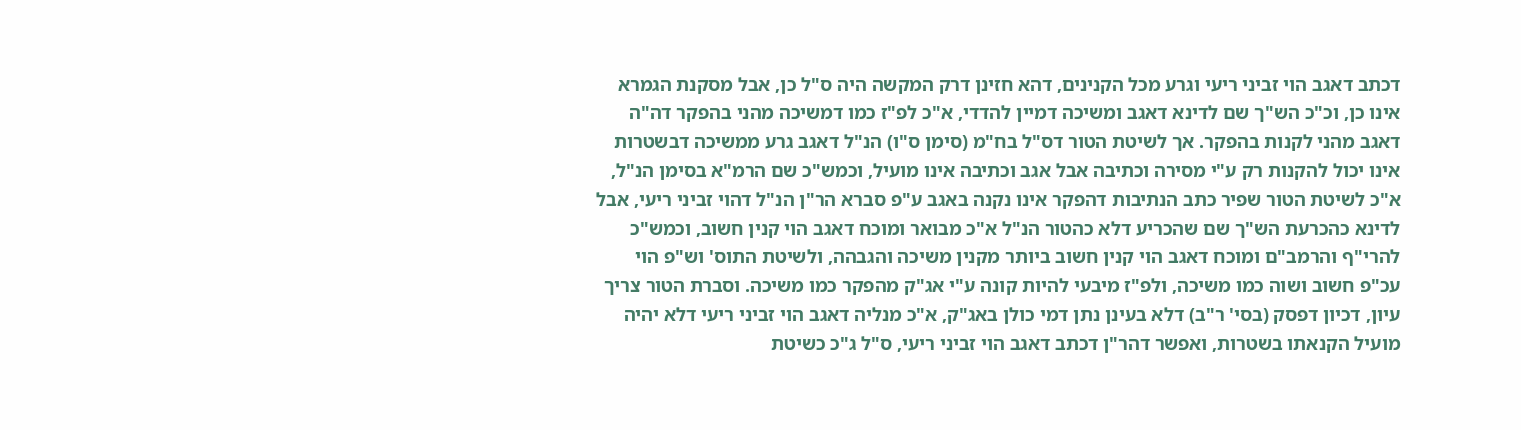דכתב דאגב הוי זביני ריעי וגרע מכל הקנינים, דהא חזינן דרק המקשה היה ס"ל כן, אבל מסקנת הגמרא אינו כן, וכ"כ הש"ך שם לדינא דאגב ומשיכה דמיין להדדי, א"כ לפ"ז כמו דמשיכה מהני בהפקר דה"ה דאגב מהני לקנות בהפקר. אך לשיטת הטור דס"ל בח"מ (סימן ס"ו) הנ"ל דאגב גרע ממשיכה דבשטרות אינו יכול להקנות רק ע"י מסירה וכתיבה אבל אגב וכתיבה אינו מועיל, וכמש"כ שם הרמ"א בסימן הנ"ל, א"כ לשיטת הטור שפיר כתב הנתיבות דהפקר אינו נקנה באגב ע"פ סברא הר"ן הנ"ל דהוי זביני ריעי, אבל לדינא כהכרעת הש"ך שם שהכריע דלא כהטור הנ"ל א"כ מבואר ומוכח דאגב הוי קנין חשוב, וכמש"כ להרי"ף והרמב"ם ומוכח דאגב הוי קנין חשוב ביותר מקנין משיכה והגבהה, ולשיטת התוס' וש"פ הוי עכ"פ חשוב ושוה כמו משיכה, ולפ"ז מיבעי להיות קונה ע"י אג"ק מהפקר כמו משיכה. וסברת הטור צריך עיון, דכיון דפסק (בסי' ר"ב) דלא בעינן נתן דמי כולן באג"ק, א"כ מנליה דאגב הוי זביני ריעי דלא יהיה מועיל הקנאתו בשטרות, ואפשר דהר"ן דכתב דאגב הוי זביני ריעי, ס"ל ג"כ כשיטת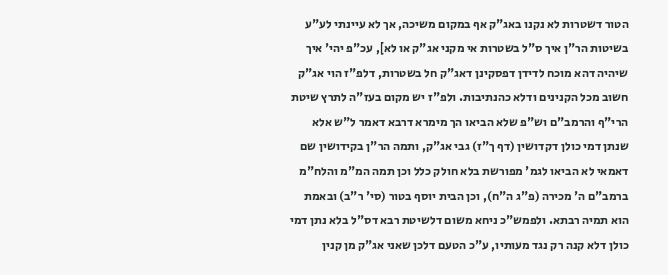הטור דשטרות לא נקנו באג"ק אף במקום משיכה, אך לא עיינתי לע"ע בשיטות הר"ן איך ס"ל בשטרות אי מקני אג"ק או לא], עכ"פ יהי' איך שיהיה דהא מוכח לדידן דפסקינן דאג"ק חל בשטרות, דלפ"ז הוי אג"ק חשוב מכל הקנינים ודלא כהנתיבות. ולפ"ז יש מקום בעז"ה לתרץ שיטת הרי"ף והרמב"ם וש"פ שלא הביאו הך מימרא דרבא דאמר ל"ש אלא שנתן דמי כולן דקדושין (דף ך"ז) גבי אג"ק, ותמה הר"ן בקידושין שם דאמאי לא הביאו לגמ' מפורשת בלא חולק כלל וכן תמה המ"מ והלח"מ ברמב"ם ה' מכירה (פ"ג ה"ח), וכן הבית יוסף בטור (סי' ר"ב) ובאמת הוא תמיה רבתא. ולפמש"כ ניחא משום דלשיטת רבא דס"ל בלא נתן דמי כולן דלא קנה רק נגד מעותיו, ע"כ הטעם דלכן שאני אג"ק מן קנין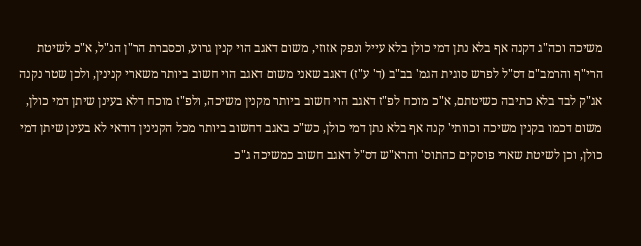משיכה וכה"ג דקנה אף בלא נתן דמי כולן בלא עייל ונפק אזוזי, משום דאגב הוי קנין גרוע, וכסברת הר"ן הנ"ל, א"כ לשיטת הרי"ף והרמב"ם דס"ל לפרש סוגית הגמ' בב"ב (ד' ע"ז) דאגב שאני משום דאגב הוי חשוב ביותר משארי קנינין, ולכן שטר נקנה אג"ק לבד בלא כתיבה כשיטתם, א"כ מוכח לפ"ז דאגב הוי חשוב ביותר מקנין משיכה, ולפ"ז מוכח דלא בעינן שיתן דמי כולן, משום דכמו בקנין משיכה וכוותי' קנה אף בלא נתן דמי כולן, כש"כ באגב דחשוב ביותר מכל הקנינין דודאי לא בעינן שיתן דמי כולן, וכן לשיטת שארי פוסקים כהתוס' והרא"ש דס"ל דאגב חשוב כמשיכה ג"כ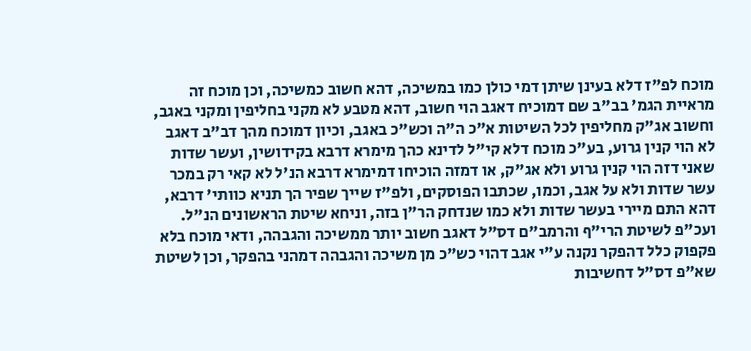מוכח לפ"ז דלא בעינן שיתן דמי כולן כמו במשיכה, דהא חשוב כמשיכה, וכן מוכח זה מראיית הגמ' בב"ב שם דמוכיח דאגב הוי חשוב, דהא מטבע לא מקני בחליפין ומקני באגב, וחשוב אג"ק מחליפין לכל השיטות א"כ ה"ה וכש"כ באגב, וכיון דמוכח מהך דב"ב דאגב לא הוי קנין גרוע, בע"כ מוכח דלא קי"ל לדינא כהך מימרא דרבא בקידושין, ועשר שדות שאני דזה הוי קנין גרוע ולא אג"ק, או דמזה הוכיחו דמימרא דרבא הנ'ל לא קאי רק במכר עשר שדות ולא על אגב, וכמו, שכתבו הפוסקים, ולפ"ז שייך שפיר הך תניא כוותי' דרבא, דהא התם מיירי בעשר שדות ולא כמו שנדחק הר"ן בזה, וניחא שיטת הראשונים הנ"ל. ועכ"פ לשיטת הרי"ף והרמב"ם דס"ל דאגב חשוב יותר ממשיכה והגבהה, ודאי מוכח בלא פקפוק כלל דהפקר נקנה ע"י אגב דהוי כש"כ מן משיכה והגבהה דמהני בהפקר, וכן לשיטת שא"פ דס"ל דחשיבות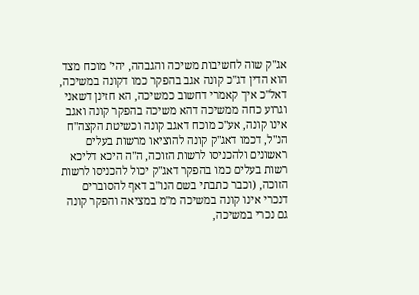אג"ק שוה לחשיבות משיכה והגבהה, יהי' מוכח מצד הוא הדין דג"כ קונה אגב בהפקר כמו דקונה במשיכה, דאל"כ איך קאמרי דחשוב כמשיכה, הא חזינן דשאני וגרוע כחה ממשיכה דהא משיכה בהפקר קונה ואגב אינו קונה, אע"כ מוכח דאגב קונה וכשיטת הקצה"ח הנ"ל, דכמו דאג"ק קונה להוציאו מרשות בעלים ראשונים ולהכניסו לרשות הזוכה, ה"ה היכא דליכא רשות בעלים כמו בהפקר דאג"ק יכול להכניסו לרשות הזוכה, (וכבר כתבתי בשם הנו"ב דאף להסוברים דנכרי אינו קונה במשיכה מ"מ במציאה והפקר קונה גם נכרי במשיכה,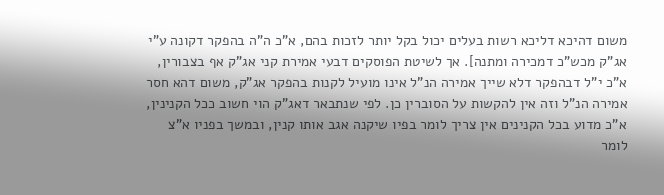משום דהיכא דליכא רשות בעלים יכול בקל יותר לזכות בהם, א"כ ה"ה בהפקר דקונה ע"י אג"ק מכש"כ דמכירה ומתנה]. אך לשיטת הפוסקים דבעי אמירת קני אג"ק אף בצבורין, א"כ י"ל דבהפקר דלא שייך אמירה הנ"ל אינו מועיל לקנות בהפקר אג"ק, משום דהא חסר אמירה הנ"ל וזה אין להקשות על הסוברין כן. לפי שנתבאר דאג"ק הוי חשוב ככל הקנינין, א"כ מדוע בכל הקנינים אין צריך לומר בפיו שיקנה אגב אותו קנין, ובמשך בפניו א"צ לומר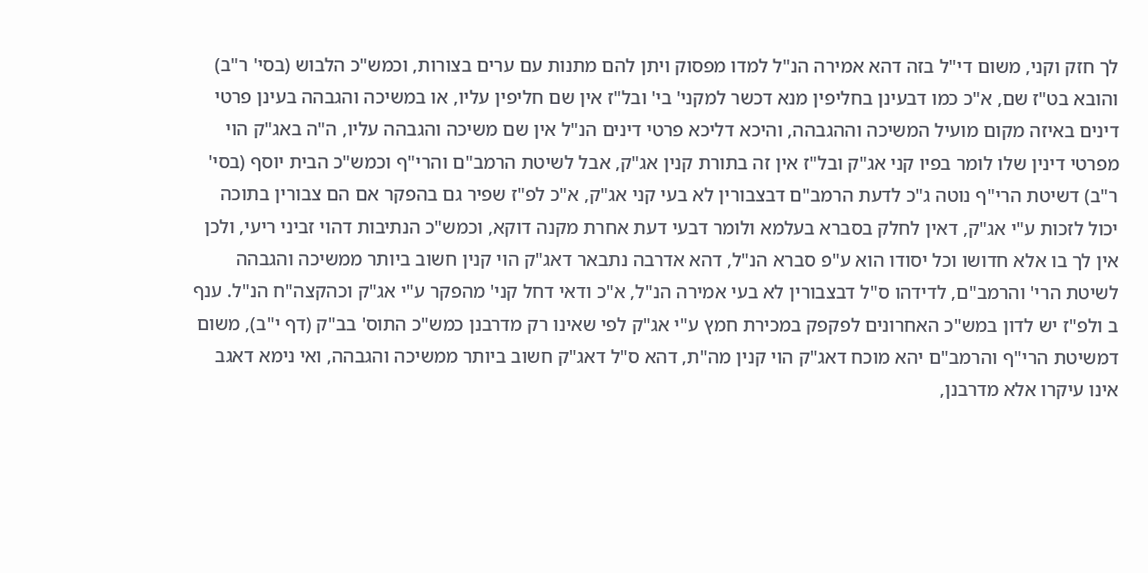לך חזק וקני, משום די"ל בזה דהא אמירה הנ"ל למדו מפסוק ויתן להם מתנות עם ערים בצורות, וכמש"כ הלבוש (בסי' ר"ב) והובא בט"ז שם, א"כ כמו דבעינן בחליפין מנא דכשר למקני' בי' ובל"ז אין שם חליפין עליו, או במשיכה והגבהה בעינן פרטי דינים באיזה מקום מועיל המשיכה וההגבהה, והיכא דליכא פרטי דינים הנ"ל אין שם משיכה והגבהה עליו, ה"ה באג"ק הוי מפרטי דינין שלו לומר בפיו קני אג"ק ובל"ז אין זה בתורת קנין אג"ק, אבל לשיטת הרמב"ם והרי"ף וכמש"כ הבית יוסף (בסי' ר"ב) דשיטת הרי"ף נוטה ג"כ לדעת הרמב"ם דבצבורין לא בעי קני אג"ק, א"כ לפ"ז שפיר גם בהפקר אם הם צבורין בתוכה יכול לזכות ע"י אג"ק, דאין לחלק בסברא בעלמא ולומר דבעי דעת אחרת מקנה דוקא, וכמש"כ הנתיבות דהוי זביני ריעי, ולכן אין לך בו אלא חדושו וכל יסודו הוא ע"פ סברא הנ"ל, דהא אדרבה נתבאר דאג"ק הוי קנין חשוב ביותר ממשיכה והגבהה לשיטת הרי' והרמב"ם, לדידהו ס"ל דבצבורין לא בעי אמירה הנ"ל, א"כ ודאי דחל קני' מהפקר ע"י אג"ק וכהקצה"ח הנ"ל. ענף ב ולפ"ז יש לדון במש"כ האחרונים לפקפק במכירת חמץ ע"י אג"ק לפי שאינו רק מדרבנן כמש"כ התוס' בב"ק (דף י"ב), משום דמשיטת הרי"ף והרמב"ם יהא מוכח דאג"ק הוי קנין מה"ת, דהא ס"ל דאג"ק חשוב ביותר ממשיכה והגבהה, ואי נימא דאגב אינו עיקרו אלא מדרבנן,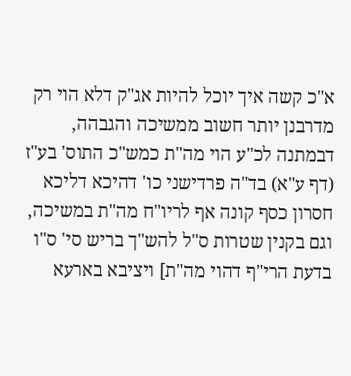א"כ קשה איך יוכל להיות אג"ק דלא הוי רק מדרבנן יותר חשוב ממשיכה והגבהה, דבמתנה לכ"ע הוי מה"ת כמש"כ התוס' בע"ז (דף ע"א) בד"ה פרדישני כו' דהיכא דליכא חסרון כסף קונה אף לריו"ח מה"ת במשיכה, וגם בקנין שטרות ס"ל להש"ך בריש סי' ס"ו בדעת הרי"ף דהוי מה"ת] ויציבא בארעא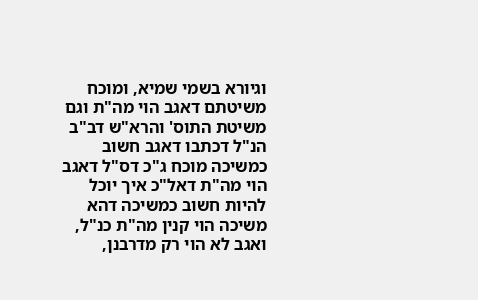וגיורא בשמי שמיא, ומוכח משיטתם דאגב הוי מה"ת וגם משיטת התוס' והרא"ש דב"ב הנ"ל דכתבו דאגב חשוב כמשיכה מוכח ג"כ דס"ל דאגב הוי מה"ת דאל"כ איך יוכל להיות חשוב כמשיכה דהא משיכה הוי קנין מה"ת כנ"ל, ואגב לא הוי רק מדרבנן,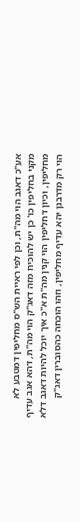אע"כ דאגב הוי מה"ת, וכן לפי ראיית הש"ס מחליפין דמטבע לא מקני בחליפין כו' כן יש להוכיח מזה דאג"ק הוי מה"ת, דהא אגב עדיף מחליפין, וכיון דחליפין הוי קנין מה"ת א"כ איך יוכל להיות דאגב דלא הוי רק מדרבנן יהא עדיף מחליפין, וזהו הוכחה כהסוברין דאג"ק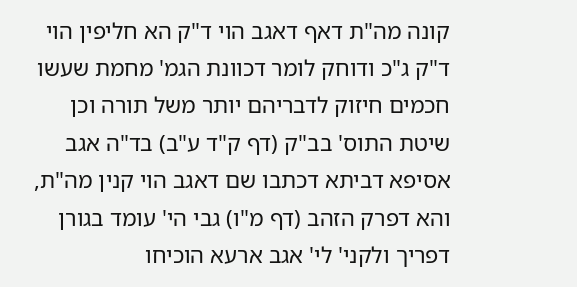קונה מה"ת דאף דאגב הוי ד"ק הא חליפין הוי ד"ק ג"כ ודוחק לומר דכוונת הגמ' מחמת שעשו חכמים חיזוק לדבריהם יותר משל תורה וכן שיטת התוס' בב"ק (דף ק"ד ע"ב) בד"ה אגב אסיפא דביתא דכתבו שם דאגב הוי קנין מה"ת, והא דפרק הזהב (דף מ"ו) גבי הי' עומד בגורן דפריך ולקני' לי' אגב ארעא הוכיחו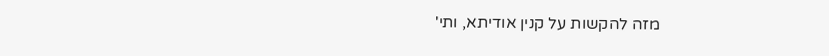מזה להקשות על קנין אודיתא, ותי'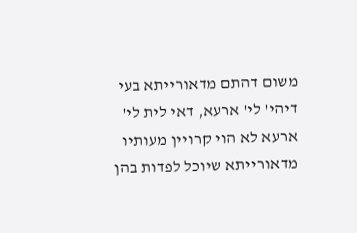משום דהתם מדאורייתא בעי דיהי' לי' ארעא, דאי לית לי' ארעא לא הוי קרויין מעותיו מדאורייתא שיוכל לפדות בהן